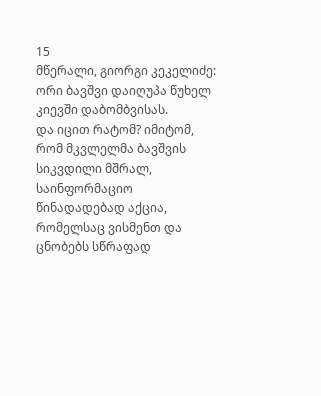15
მწერალი, გიორგი კეკელიძე:
ორი ბავშვი დაიღუპა წუხელ კიევში დაბომბვისას.
და იცით რატომ? იმიტომ, რომ მკვლელმა ბავშვის სიკვდილი მშრალ, საინფორმაციო წინადადებად აქცია, რომელსაც ვისმენთ და ცნობებს სწრაფად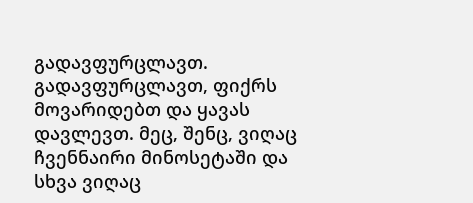გადავფურცლავთ. გადავფურცლავთ, ფიქრს მოვარიდებთ და ყავას დავლევთ. მეც, შენც, ვიღაც ჩვენნაირი მინოსეტაში და სხვა ვიღაც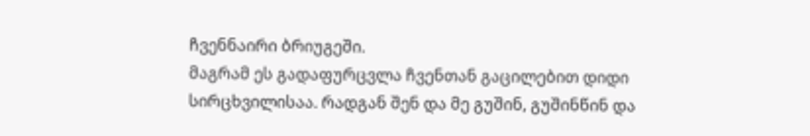ჩვენნაირი ბრიუგეში.
მაგრამ ეს გადაფურცვლა ჩვენთან გაცილებით დიდი სირცხვილისაა. რადგან შენ და მე გუშინ, გუშინწინ და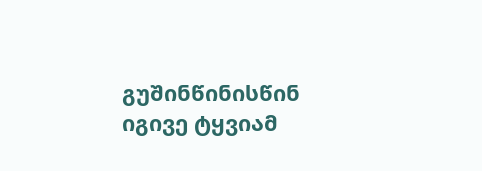გუშინწინისწინ იგივე ტყვიამ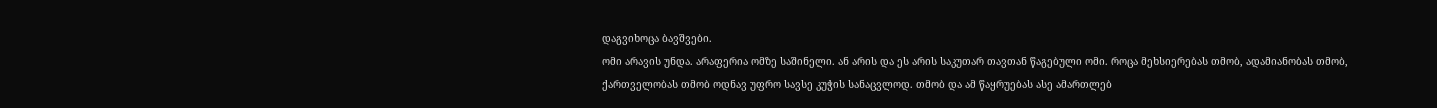დაგვიხოცა ბავშვები.
ომი არავის უნდა. არაფერია ომზე საშინელი. ან არის და ეს არის საკუთარ თავთან წაგებული ომი. როცა მეხსიერებას თმობ, ადამიანობას თმობ, ქართველობას თმობ ოდნავ უფრო სავსე კუჭის სანაცვლოდ. თმობ და ამ წაყრუებას ასე ამართლებ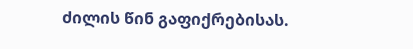ძილის წინ გაფიქრებისას.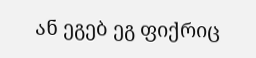ან ეგებ ეგ ფიქრიც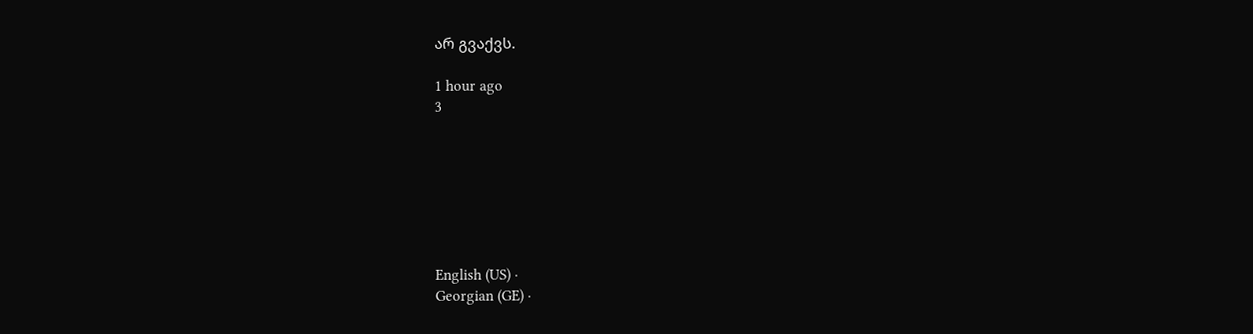არ გვაქვს.

1 hour ago
3







English (US) ·
Georgian (GE) ·